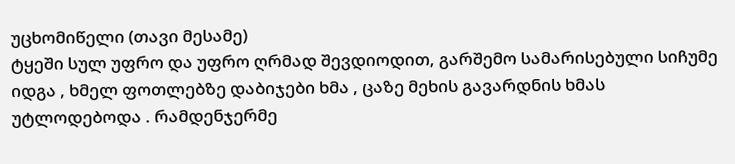უცხომიწელი (თავი მესამე)
ტყეში სულ უფრო და უფრო ღრმად შევდიოდით, გარშემო სამარისებული სიჩუმე იდგა , ხმელ ფოთლებზე დაბიჯები ხმა , ცაზე მეხის გავარდნის ხმას უტლოდებოდა . რამდენჯერმე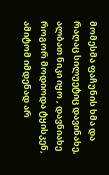მომესმა ფაჩუნის ხმა და რაღაც სილუეტიც დავინახე, ალბათ ნიკი იყო , დავნიახე როგორ მოდიოდა ტყისკენ, ამიტომ იმდენად არ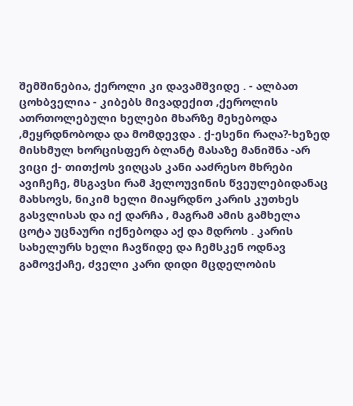შემშინებია, ქეროლი კი დავამშვიდე . - ალბათ ცოხბველია - კიბებს მივადექით ,ქეროლის ათრთოლებული ხელები მხარზე მეხებოდა ,მეყრდნობოდა და მომდევდა . ქ-ესენი რაღა?-ხეზედ მისხმულ ხორცისფერ ბლანტ მასაზე მანიშნა -არ ვიცი ქ- თითქოს ვიღცას კანი ააძრესო მხრები ავიჩეჩე, მსგავსი რამ ჰელოუვინის წვეულებიდანაც მახსოვს, ნიკიმ ხელი მიაყრდნო კარის კუთხეს გასვლისას და იქ დარჩა , მაგრამ ამის გამხელა ცოტა უცნაური იქნებოდა აქ და მდროს . კარის სახელურს ხელი ჩავწიდე და ჩემსკენ ოდნავ გამოვქაჩე, ძველი კარი დიდი მცდელობის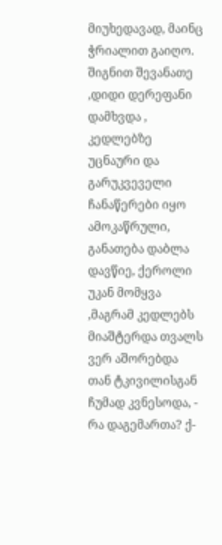მიუხედავად, მაინც ჭრიალით გაიღო. შიგნით შევანათე ,დიდი დერეფანი დამხვდა , კედლებზე უცნაური და გარუკვეველი ჩანაწერები იყო ამოკაწრული, განათება დაბლა დავწიე, ქეროლი უკან მომყვა ,მაგრამ კედლებს მიაშტერდა თვალს ვერ აშორებდა თან ტკივილისგან ჩუმად კვნესოდა, - რა დაგემართა? ქ-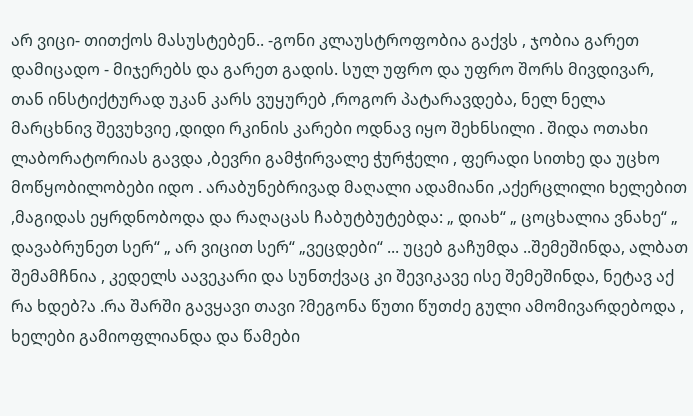არ ვიცი- თითქოს მასუსტებენ.. -გონი კლაუსტროფობია გაქვს , ჯობია გარეთ დამიცადო - მიჯერებს და გარეთ გადის. სულ უფრო და უფრო შორს მივდივარ, თან ინსტიქტურად უკან კარს ვუყურებ ,როგორ პატარავდება, ნელ ნელა მარცხნივ შევუხვიე ,დიდი რკინის კარები ოდნავ იყო შეხნსილი . შიდა ოთახი ლაბორატორიას გავდა ,ბევრი გამჭირვალე ჭურჭელი , ფერადი სითხე და უცხო მოწყობილობები იდო . არაბუნებრივად მაღალი ადამიანი ,აქერცლილი ხელებით ,მაგიდას ეყრდნობოდა და რაღაცას ჩაბუტბუტებდა: „ დიახ“ „ ცოცხალია ვნახე“ „ დავაბრუნეთ სერ“ „ არ ვიცით სერ“ „ვეცდები“ ... უცებ გაჩუმდა ..შემეშინდა, ალბათ შემამჩნია , კედელს აავეკარი და სუნთქვაც კი შევიკავე ისე შემეშინდა, ნეტავ აქ რა ხდებ?ა .რა შარში გავყავი თავი ?მეგონა წუთი წუთძე გული ამომივარდებოდა , ხელები გამიოფლიანდა და წამები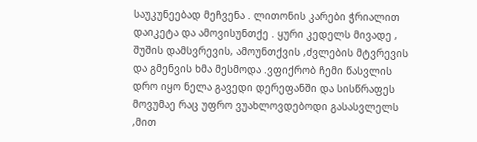საუკუნეებად მეჩვენა . ლითონის კარები ჭრიალით დაიკეტა და ამოვისუნთქე . ყური კედელს მივადე , შუშის დამსვრევის, ამოუნთქვის ,ძვლების მტვრევის და გმენვის ხმა მესმოდა .ვფიქრობ ჩემი წასვლის დრო იყო ნელა გავედი დერეფანში და სისწრაფეს მოვუმაე რაც უფრო ვუახლოვდებოდი გასასვლელს ,მით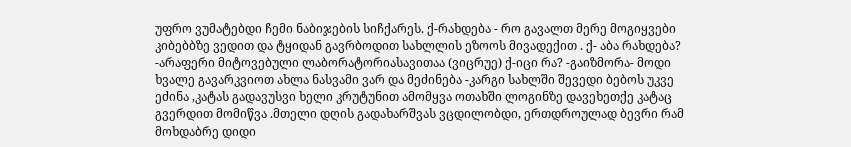უფრო ვუმატებდი ჩემი ნაბიჯების სიჩქარეს. ქ-რახდება - რო გავალთ მერე მოგიყვები კიბებბზე ვედით და ტყიდან გავრბოდით სახლლის ეზოოს მივადექით . ქ- აბა რახდება? -არაფერი მიტოვებული ლაბორატორიასავითაა (ვიცრუე) ქ-იცი რა? -გაიზმორა- მოდი ხვალე გავარკვიოთ ახლა ნასვამი ვარ და მეძინება -კარგი სახლში შევედი ბებოს უკვე ეძინა ,კატას გადავუსვი ხელი კრუტუნით ამომყვა ოთახში ლოგინზე დავეხეთქე კატაც გვერდით მომიწვა .მთელი დღის გადახარშვას ვცდილობდი, ერთდროულად ბევრი რამ მოხდაბრე დიდი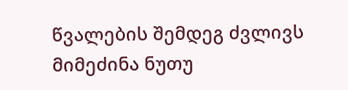წვალების შემდეგ ძვლივს მიმეძინა ნუთუ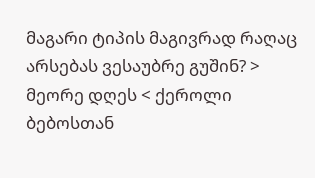მაგარი ტიპის მაგივრად რაღაც არსებას ვესაუბრე გუშინ? > მეორე დღეს < ქეროლი ბებოსთან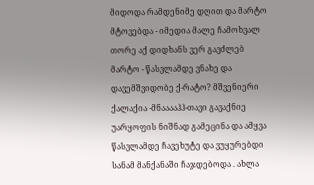მიდოდა რამდენიმე დღით და მარტო მტოვებდა - იმედია მალე ჩამოხვალ თორე აქ დიდხანს ვერ გავძლებ მარტო - წასვლამდე ვნახე და დავემშვიდობე ქ-რატო? მშვენიერი ქალაქია -მნააააჰჰ-თავი გავაქნიე უარყოფის ნიშნად გამეცინა და ამყვა წასვლამდე ჩავეხუტე და ვუყურებდი სანამ მანქანაში ჩაჯდებოდა . ახლა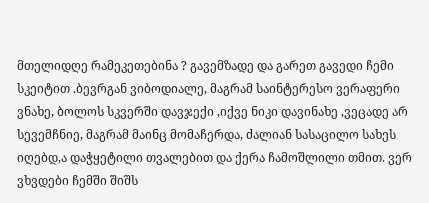მთელიდღე რამეკეთებინა ? გავემზადე და გარეთ გავედი ჩემი სკეიტით .ბევრგან ვიბოდიალე, მაგრამ საინტერესო ვერაფერი ვნახე, ბოლოს სკვერში დავჯექი ,იქვე ნიკი დავინახე ,ვეცადე არ სევემჩნიე, მაგრამ მაინც მომაჩერდა, ძალიან სასაცილო სახეს იღებდ,ა დაჭყეტილი თვალებით და ქერა ჩამოშლილი თმით. ვერ ვხვდები ჩემში შიშს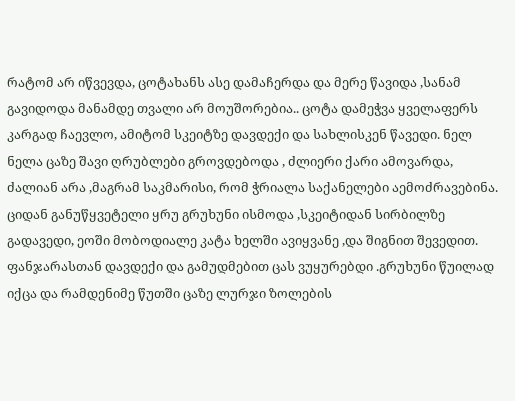რატომ არ იწვევდა, ცოტახანს ასე დამაჩერდა და მერე წავიდა ,სანამ გავიდოდა მანამდე თვალი არ მოუშორებია.. ცოტა დამეჭვა ყველაფერს კარგად ჩაევლო, ამიტომ სკეიტზე დავდექი და სახლისკენ წავედი. ნელ ნელა ცაზე შავი ღრუბლები გროვდებოდა , ძლიერი ქარი ამოვარდა, ძალიან არა ,მაგრამ საკმარისი, რომ ჭრიალა საქანელები აემოძრავებინა. ციდან განუწყვეტელი ყრუ გრუხუნი ისმოდა ,სკეიტიდან სირბილზე გადავედი, ეოში მობოდიალე კატა ხელში ავიყვანე ,და შიგნით შევედით. ფანჯარასთან დავდექი და გამუდმებით ცას ვუყურებდი .გრუხუნი წუილად იქცა და რამდენიმე წუთში ცაზე ლურჯი ზოლების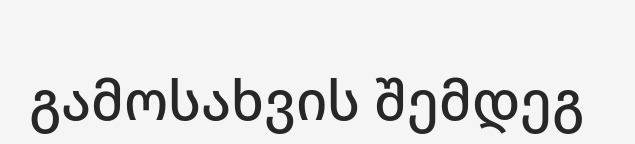გამოსახვის შემდეგ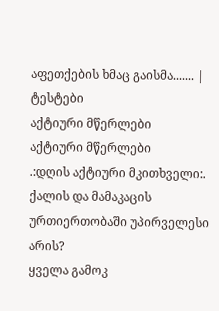აფეთქების ხმაც გაისმა....... |
ტესტები
აქტიური მწერლები
აქტიური მწერლები
.:დღის აქტიური მკითხველი:.
ქალის და მამაკაცის ურთიერთობაში უპირველესი არის?
ყველა გამოკ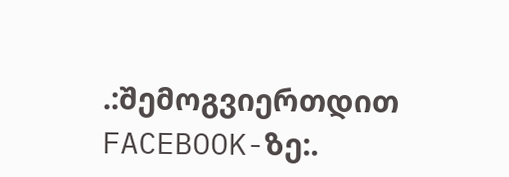.:შემოგვიერთდით FACEBOOK-ზე:.